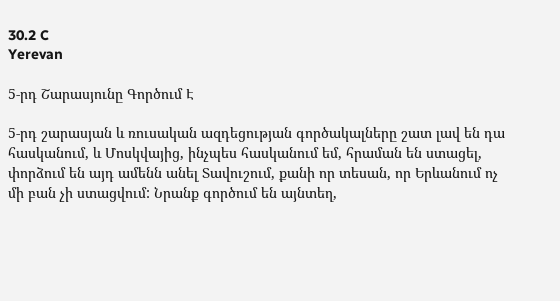30.2 C
Yerevan

5‑րդ Շարասյունը Գործում Է

5‑րդ շարասյան և ռուսական ազդեցության գործակալները շատ լավ են դա հասկանում, և Մոսկվայից, ինչպես հասկանում եմ, հրաման են ստացել, փորձում են այդ ամենն անել Տավուշում, քանի որ տեսան, որ Երևանում ոչ մի բան չի ստացվում: Նրանք գործում են այնտեղ,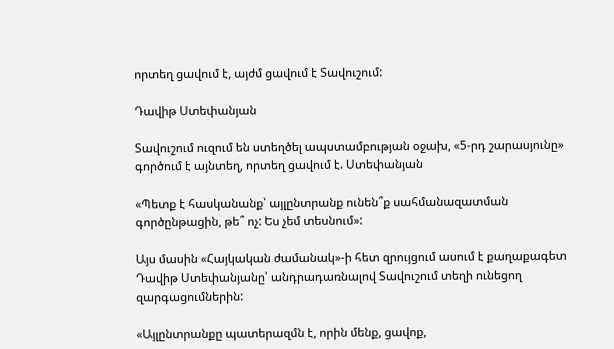որտեղ ցավում է, այժմ ցավում է Տավուշում:

Դավիթ Ստեփանյան

Տավուշում ուզում են ստեղծել ապստամբության օջախ, «5‑րդ շարասյունը» գործում է այնտեղ, որտեղ ցավում է. Ստեփանյան

«Պետք է հասկանանք՝ այլընտրանք ունեն՞ք սահմանազատման գործընթացին, թե՞ ոչ: Ես չեմ տեսնում»:

Այս մասին «Հայկական ժամանակ»-ի հետ զրույցում ասում է քաղաքագետ Դավիթ Ստեփանյանը՝ անդրադառնալով Տավուշում տեղի ունեցող զարգացումներին:

«Այլընտրանքը պատերազմն է, որին մենք, ցավոք,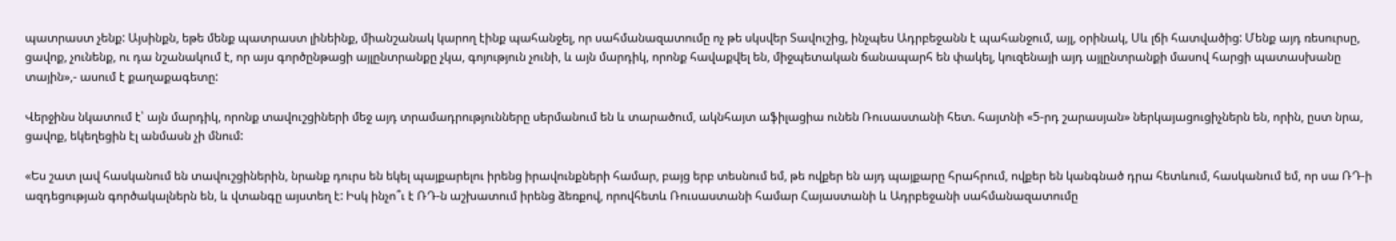պատրաստ չենք: Այսինքն, եթե մենք պատրաստ լինեինք, միանշանակ կարող էինք պահանջել, որ սահմանազատումը ոչ թե սկսվեր Տավուշից, ինչպես Ադրբեջանն է պահանջում, այլ, օրինակ, Սև լճի հատվածից: Մենք այդ ռեսուրսը, ցավոք, չունենք, ու դա նշանակում է, որ այս գործընթացի այլընտրանքը չկա, գոյություն չունի, և այն մարդիկ, որոնք հավաքվել են, միջպետական ճանապարհ են փակել, կուզենայի այդ այլընտրանքի մասով հարցի պատասխանը տային»,- ասում է քաղաքագետը:

Վերջինս նկատում է՝ այն մարդիկ, որոնք տավուշցիների մեջ այդ տրամադրությունները սերմանում են և տարածում, ակնհայտ աֆիլացիա ունեն Ռուսաստանի հետ. հայտնի «5‑րդ շարասյան» ներկայացուցիչներն են, որին, ըստ նրա, ցավոք, եկեղեցին էլ անմասն չի մնում:

«Ես շատ լավ հասկանում են տավուշցիներին, նրանք դուրս են եկել պայքարելու իրենց իրավունքների համար, բայց երբ տեսնում եմ, թե ովքեր են այդ պայքարը հրահրում, ովքեր են կանգնած դրա հետևում, հասկանում եմ, որ սա ՌԴ‑ի ազդեցության գործակալներն են, և վտանգը այստեղ է: Իսկ ինչո՞ւ է ՌԴ‑ն աշխատում իրենց ձեռքով, որովհետև Ռուսաստանի համար Հայաստանի և Ադրբեջանի սահմանազատումը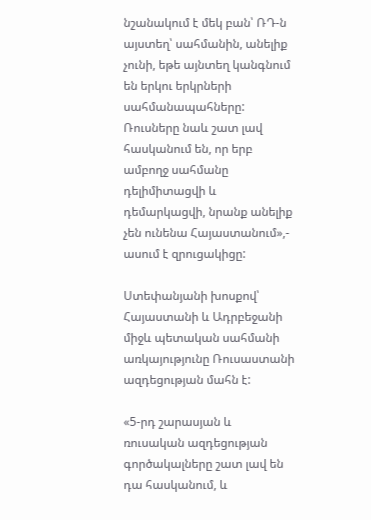նշանակում է մեկ բան՝ ՌԴ‑ն այստեղ՝ սահմանին, անելիք չունի, եթե այնտեղ կանգնում են երկու երկրների սահմանապահները: Ռուսները նաև շատ լավ հասկանում են, որ երբ ամբողջ սահմանը դելիմիտացվի և դեմարկացվի, նրանք անելիք չեն ունենա Հայաստանում»,- ասում է զրուցակիցը:

Ստեփանյանի խոսքով՝ Հայաստանի և Ադրբեջանի միջև պետական սահմանի առկայությունը Ռուսաստանի ազդեցության մահն է:

«5‑րդ շարասյան և ռուսական ազդեցության գործակալները շատ լավ են դա հասկանում, և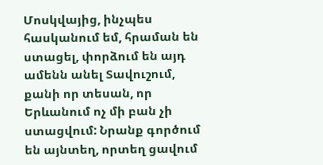Մոսկվայից, ինչպես հասկանում եմ, հրաման են ստացել, փորձում են այդ ամենն անել Տավուշում, քանի որ տեսան, որ Երևանում ոչ մի բան չի ստացվում: Նրանք գործում են այնտեղ, որտեղ ցավում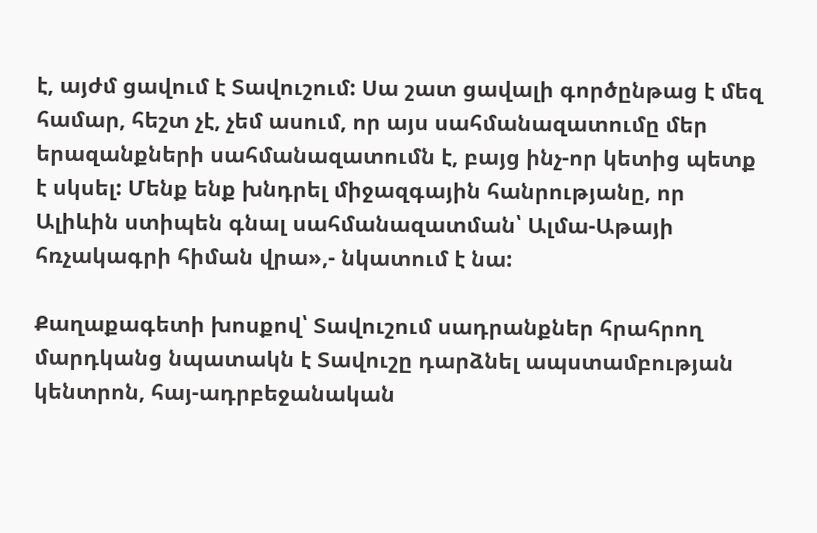է, այժմ ցավում է Տավուշում: Սա շատ ցավալի գործընթաց է մեզ համար, հեշտ չէ, չեմ ասում, որ այս սահմանազատումը մեր երազանքների սահմանազատումն է, բայց ինչ-որ կետից պետք է սկսել: Մենք ենք խնդրել միջազգային հանրությանը, որ Ալիևին ստիպեն գնալ սահմանազատման՝ Ալմա-Աթայի հռչակագրի հիման վրա»,- նկատում է նա:

Քաղաքագետի խոսքով՝ Տավուշում սադրանքներ հրահրող մարդկանց նպատակն է Տավուշը դարձնել ապստամբության կենտրոն, հայ-ադրբեջանական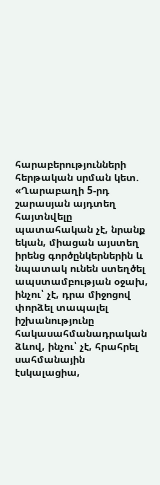հարաբերությունների հերթական սրման կետ. «Ղարաբաղի 5‑րդ շարասյան այդտեղ հայտնվելը պատահական չէ, նրանք եկան, միացան այստեղ իրենց գործընկերներին և նպատակ ունեն ստեղծել ապստամբության օջախ, ինչու՝ չէ, դրա միջոցով փորձել տապալել իշխանությունը հակասահմանադրական ձևով, ինչու՝ չէ, հրահրել սահմանային էսկալացիա,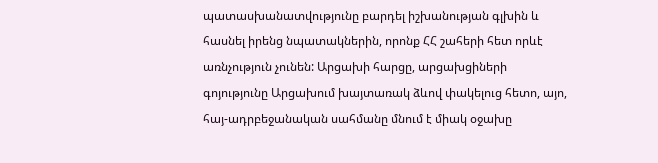պատասխանատվությունը բարդել իշխանության գլխին և հասնել իրենց նպատակներին, որոնք ՀՀ շահերի հետ որևէ առնչություն չունեն: Արցախի հարցը, արցախցիների գոյությունը Արցախում խայտառակ ձևով փակելուց հետո, այո, հայ-ադրբեջանական սահմանը մնում է միակ օջախը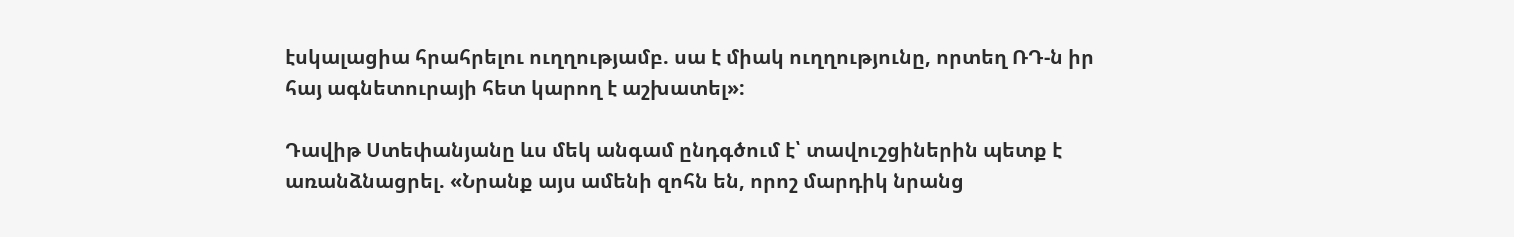էսկալացիա հրահրելու ուղղությամբ. սա է միակ ուղղությունը, որտեղ ՌԴ‑ն իր հայ ագնետուրայի հետ կարող է աշխատել»:

Դավիթ Ստեփանյանը ևս մեկ անգամ ընդգծում է՝ տավուշցիներին պետք է առանձնացրել. «Նրանք այս ամենի զոհն են, որոշ մարդիկ նրանց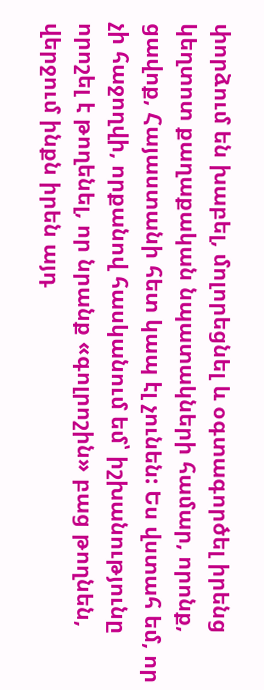փորձում են խաբել, մոլորեցնել և օգտագործել իրենց կեղտոտ քաղաքական նպատակների համար, որոնք, ցավոք, Հայաստանի հետ կապ էլ չունեն: Ես վստահ եմ, որ չի հաջողվի, որքանով հասկանում եմ՝ իշխանությունը որոշել է թողենել, որ նրանք «գոլրոշին» բաց թողնեն, վերջում ինքն իրեն այդ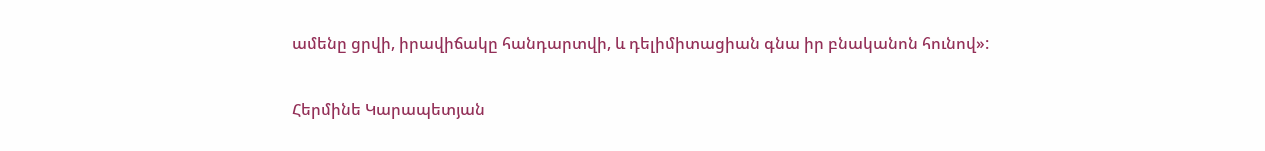ամենը ցրվի, իրավիճակը հանդարտվի, և դելիմիտացիան գնա իր բնականոն հունով»:

Հերմինե Կարապետյան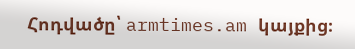Հոդվածը՝ armtimes.am կայքից։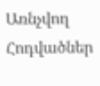Առնչվող Հոդվածներ